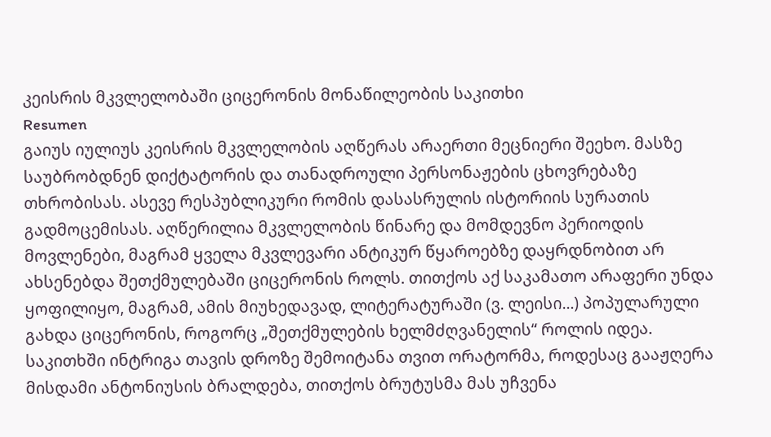კეისრის მკვლელობაში ციცერონის მონაწილეობის საკითხი
Resumen
გაიუს იულიუს კეისრის მკვლელობის აღწერას არაერთი მეცნიერი შეეხო. მასზე საუბრობდნენ დიქტატორის და თანადროული პერსონაჟების ცხოვრებაზე თხრობისას. ასევე რესპუბლიკური რომის დასასრულის ისტორიის სურათის გადმოცემისას. აღწერილია მკვლელობის წინარე და მომდევნო პერიოდის მოვლენები, მაგრამ ყველა მკვლევარი ანტიკურ წყაროებზე დაყრდნობით არ ახსენებდა შეთქმულებაში ციცერონის როლს. თითქოს აქ საკამათო არაფერი უნდა ყოფილიყო, მაგრამ, ამის მიუხედავად, ლიტერატურაში (ვ. ლეისი...) პოპულარული გახდა ციცერონის, როგორც „შეთქმულების ხელმძღვანელის“ როლის იდეა. საკითხში ინტრიგა თავის დროზე შემოიტანა თვით ორატორმა, როდესაც გააჟღერა მისდამი ანტონიუსის ბრალდება, თითქოს ბრუტუსმა მას უჩვენა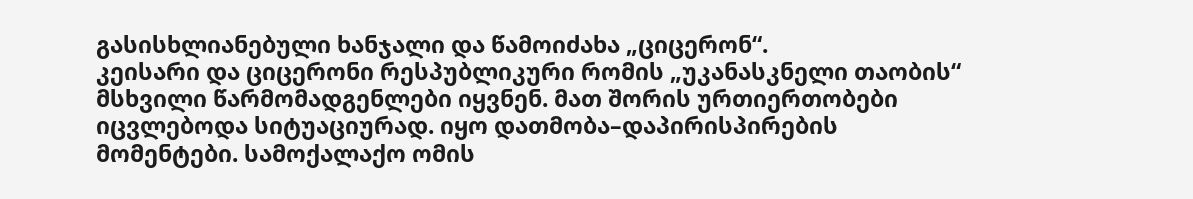გასისხლიანებული ხანჯალი და წამოიძახა „ციცერონ“.
კეისარი და ციცერონი რესპუბლიკური რომის „უკანასკნელი თაობის“ მსხვილი წარმომადგენლები იყვნენ. მათ შორის ურთიერთობები იცვლებოდა სიტუაციურად. იყო დათმობა–დაპირისპირების მომენტები. სამოქალაქო ომის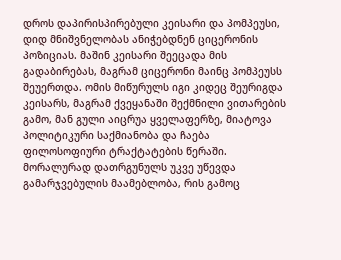დროს დაპირისპირებული კეისარი და პომპეუსი, დიდ მნიშვნელობას ანიჭებდნენ ციცერონის პოზიციას. მაშინ კეისარი შეეცადა მის გადაბირებას, მაგრამ ციცერონი მაინც პომპეუსს შეუერთდა. ომის მიწურულს იგი კიდეც შეურიგდა კეისარს, მაგრამ ქვეყანაში შექმნილი ვითარების გამო, მან გული აიცრუა ყველაფერზე, მიატოვა პოლიტიკური საქმიანობა და ჩაება ფილოსოფიური ტრაქტატების წერაში. მორალურად დათრგუნულს უკვე უწევდა გამარჯვებულის მაამებლობა, რის გამოც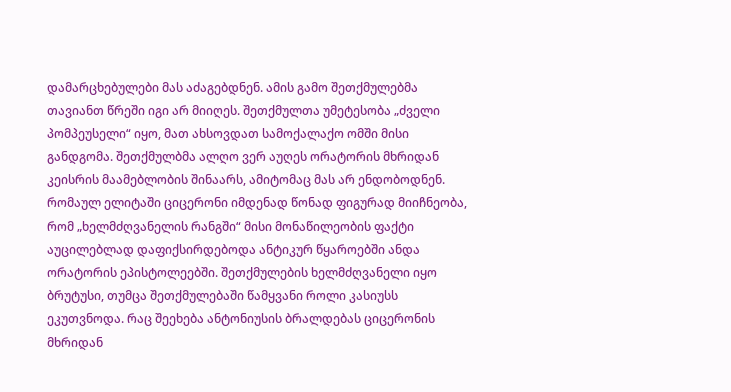დამარცხებულები მას აძაგებდნენ. ამის გამო შეთქმულებმა თავიანთ წრეში იგი არ მიიღეს. შეთქმულთა უმეტესობა „ძველი პომპეუსელი“ იყო, მათ ახსოვდათ სამოქალაქო ომში მისი განდგომა. შეთქმულბმა ალღო ვერ აუღეს ორატორის მხრიდან კეისრის მაამებლობის შინაარს, ამიტომაც მას არ ენდობოდნენ.
რომაულ ელიტაში ციცერონი იმდენად წონად ფიგურად მიიჩნეობა, რომ „ხელმძღვანელის რანგში“ მისი მონაწილეობის ფაქტი აუცილებლად დაფიქსირდებოდა ანტიკურ წყაროებში ანდა ორატორის ეპისტოლეებში. შეთქმულების ხელმძღვანელი იყო ბრუტუსი, თუმცა შეთქმულებაში წამყვანი როლი კასიუსს ეკუთვნოდა. რაც შეეხება ანტონიუსის ბრალდებას ციცერონის მხრიდან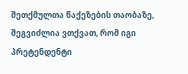შეთქმულთა წაქეზების თაობაზე, შეგვიძლია ვთქვათ, რომ იგი პრეტენდენტი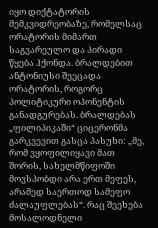იყო დიქტატორის მემკვიდრეობაზე, რომელსაც ორატორის მიმართ საგვარეულო და პირადი წყება ჰქონდა. ბრალდებით ანტონიუსი შეეცადა ორატორის, როგორც პოლიტიკური ოპონენტის განადგურებას. ბრალდებას „ფილიპიკაში“ ციცერონმა გარკვევით გასცა პასუხი: „მე, რომ ვყოფილიყავი მათ შორის, სახელმწიფოში მოვსპობდი არა ერთ მეფეს, არამედ საერთოდ სამეფო ძალაუფლებას“. რაც შეეხება მოსალოდნელი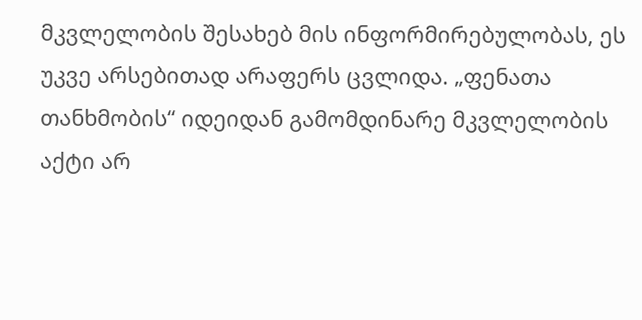მკვლელობის შესახებ მის ინფორმირებულობას, ეს უკვე არსებითად არაფერს ცვლიდა. „ფენათა თანხმობის“ იდეიდან გამომდინარე მკვლელობის აქტი არ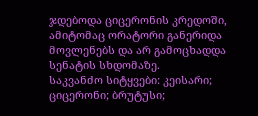ჯდებოდა ციცერონის კრედოში, ამიტომაც ორატორი განერიდა მოვლენებს და არ გამოცხადდა სენატის სხდომაზე.
საკვანძო სიტყვები: კეისარი; ციცერონი; ბრუტუსი;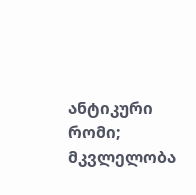ანტიკური რომი; მკვლელობა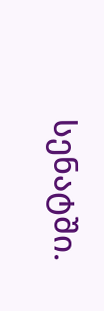სენატში.